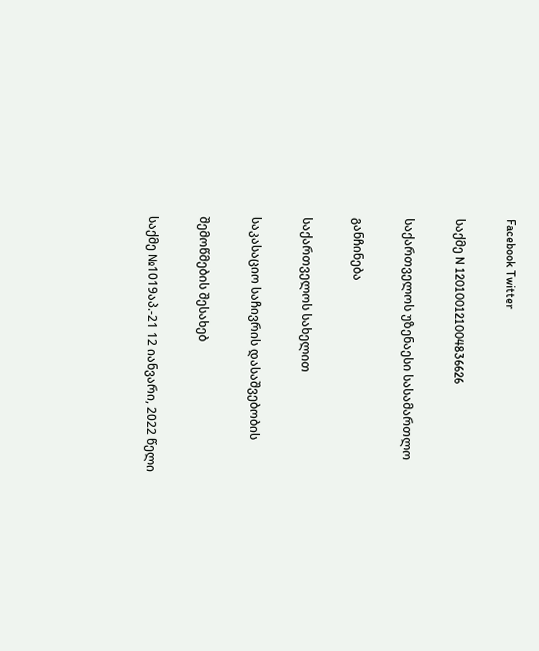Facebook Twitter

საქმე N 120100121004836626

საქართველოს უზენაესი სასამართლო

განჩინება

საქართველოს სახელით

საკასაციო საჩივრის დასაშვებობის

შემოწმების შესახებ

საქმე №1019აპ.-21 12 იანვარი, 2022 წელი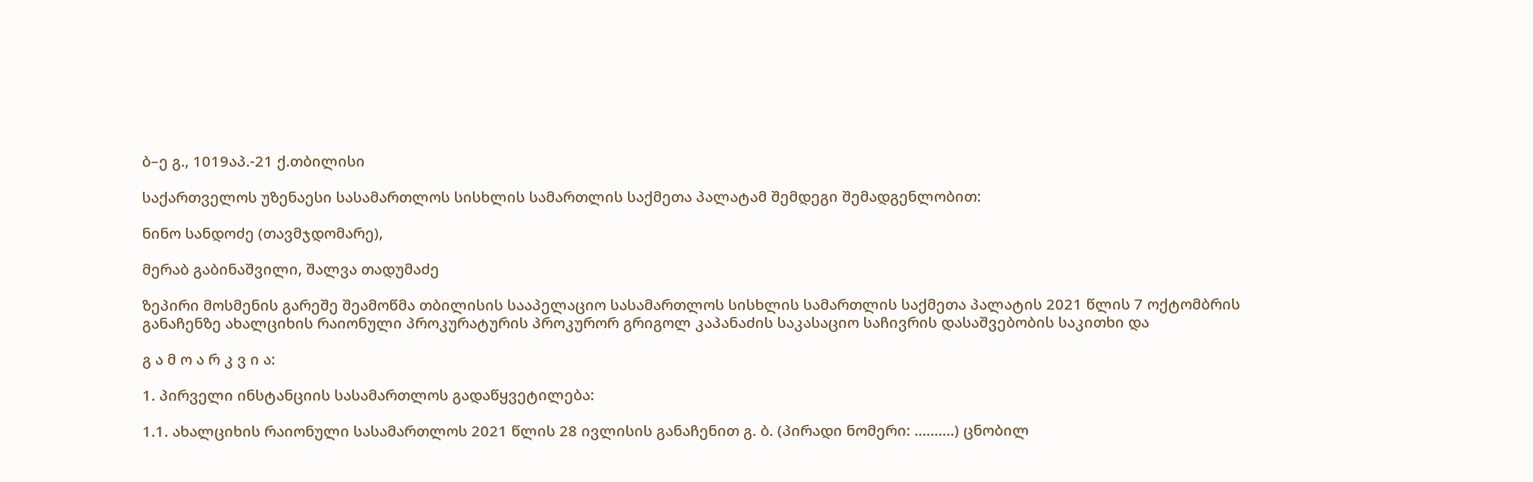ბ–ე გ., 1019აპ.-21 ქ.თბილისი

საქართველოს უზენაესი სასამართლოს სისხლის სამართლის საქმეთა პალატამ შემდეგი შემადგენლობით:

ნინო სანდოძე (თავმჯდომარე),

მერაბ გაბინაშვილი, შალვა თადუმაძე

ზეპირი მოსმენის გარეშე შეამოწმა თბილისის სააპელაციო სასამართლოს სისხლის სამართლის საქმეთა პალატის 2021 წლის 7 ოქტომბრის განაჩენზე ახალციხის რაიონული პროკურატურის პროკურორ გრიგოლ კაპანაძის საკასაციო საჩივრის დასაშვებობის საკითხი და

გ ა მ ო ა რ კ ვ ი ა:

1. პირველი ინსტანციის სასამართლოს გადაწყვეტილება:

1.1. ახალციხის რაიონული სასამართლოს 2021 წლის 28 ივლისის განაჩენით გ. ბ. (პირადი ნომერი: ..........) ცნობილ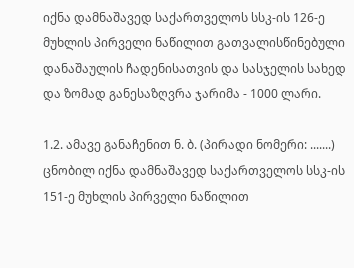იქნა დამნაშავედ საქართველოს სსკ-ის 126-ე მუხლის პირველი ნაწილით გათვალისწინებული დანაშაულის ჩადენისათვის და სასჯელის სახედ და ზომად განესაზღვრა ჯარიმა - 1000 ლარი.

1.2. ამავე განაჩენით ნ. ბ. (პირადი ნომერი: .......) ცნობილ იქნა დამნაშავედ საქართველოს სსკ-ის 151-ე მუხლის პირველი ნაწილით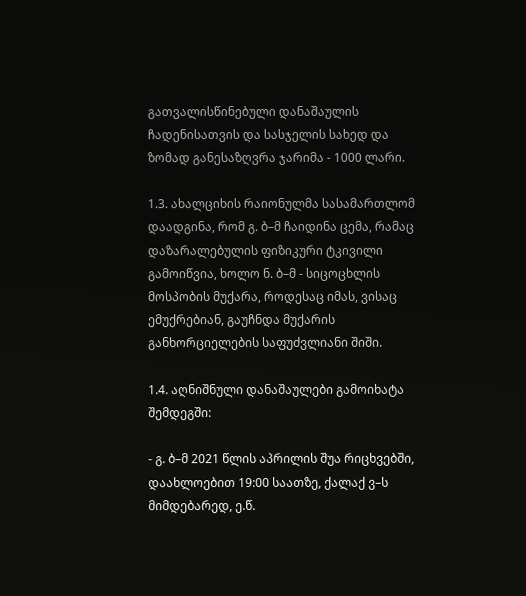გათვალისწინებული დანაშაულის ჩადენისათვის და სასჯელის სახედ და ზომად განესაზღვრა ჯარიმა - 1000 ლარი.

1.3. ახალციხის რაიონულმა სასამართლომ დაადგინა, რომ გ. ბ–მ ჩაიდინა ცემა, რამაც დაზარალებულის ფიზიკური ტკივილი გამოიწვია, ხოლო ნ. ბ–მ - სიცოცხლის მოსპობის მუქარა, როდესაც იმას, ვისაც ემუქრებიან, გაუჩნდა მუქარის განხორციელების საფუძვლიანი შიში.

1.4. აღნიშნული დანაშაულები გამოიხატა შემდეგში:

- გ. ბ–მ 2021 წლის აპრილის შუა რიცხვებში, დაახლოებით 19:00 საათზე, ქალაქ ვ–ს მიმდებარედ, ე.წ.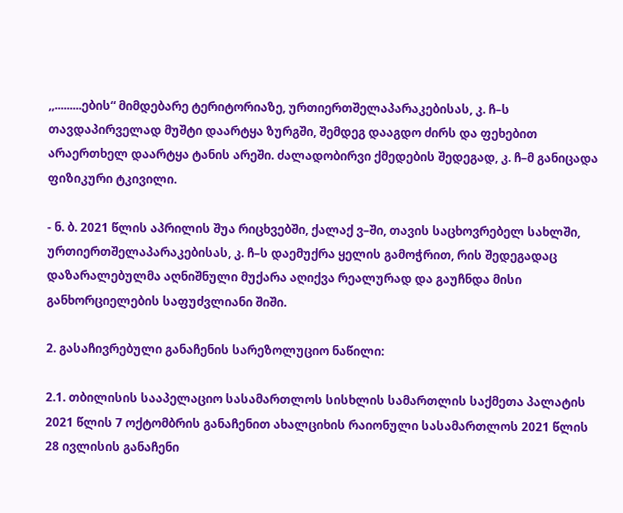,,.........ების“ მიმდებარე ტერიტორიაზე, ურთიერთშელაპარაკებისას, კ. ჩ–ს თავდაპირველად მუშტი დაარტყა ზურგში, შემდეგ დააგდო ძირს და ფეხებით არაერთხელ დაარტყა ტანის არეში. ძალადობირვი ქმედების შედეგად, კ. ჩ–მ განიცადა ფიზიკური ტკივილი.

- ნ. ბ. 2021 წლის აპრილის შუა რიცხვებში, ქალაქ ვ–ში, თავის საცხოვრებელ სახლში, ურთიერთშელაპარაკებისას, კ. ჩ–ს დაემუქრა ყელის გამოჭრით, რის შედეგადაც დაზარალებულმა აღნიშნული მუქარა აღიქვა რეალურად და გაუჩნდა მისი განხორციელების საფუძვლიანი შიში.

2. გასაჩივრებული განაჩენის სარეზოლუციო ნაწილი:

2.1. თბილისის სააპელაციო სასამართლოს სისხლის სამართლის საქმეთა პალატის 2021 წლის 7 ოქტომბრის განაჩენით ახალციხის რაიონული სასამართლოს 2021 წლის 28 ივლისის განაჩენი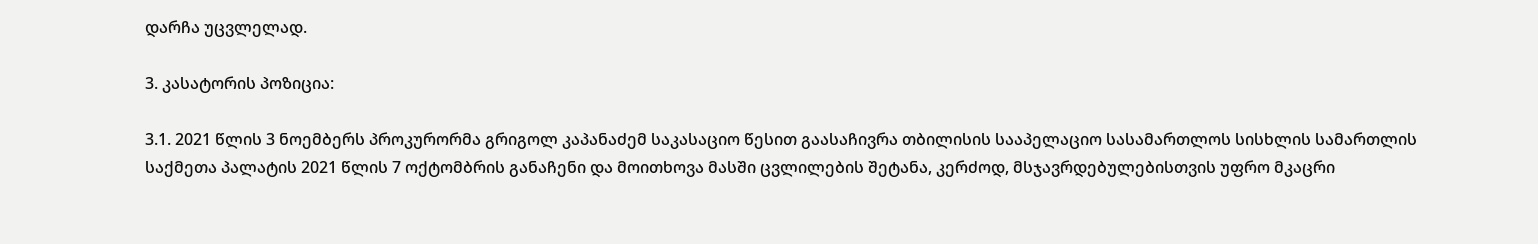დარჩა უცვლელად.

3. კასატორის პოზიცია:

3.1. 2021 წლის 3 ნოემბერს პროკურორმა გრიგოლ კაპანაძემ საკასაციო წესით გაასაჩივრა თბილისის სააპელაციო სასამართლოს სისხლის სამართლის საქმეთა პალატის 2021 წლის 7 ოქტომბრის განაჩენი და მოითხოვა მასში ცვლილების შეტანა, კერძოდ, მსჯავრდებულებისთვის უფრო მკაცრი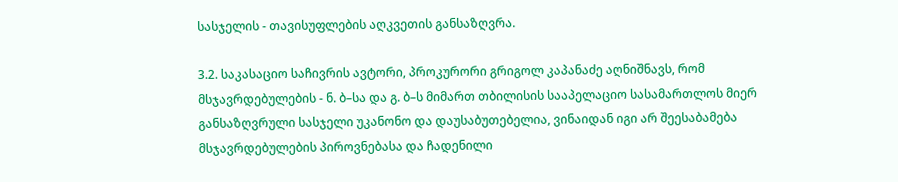სასჯელის - თავისუფლების აღკვეთის განსაზღვრა.

3.2. საკასაციო საჩივრის ავტორი, პროკურორი გრიგოლ კაპანაძე აღნიშნავს, რომ მსჯავრდებულების - ნ. ბ–სა და გ. ბ–ს მიმართ თბილისის სააპელაციო სასამართლოს მიერ განსაზღვრული სასჯელი უკანონო და დაუსაბუთებელია, ვინაიდან იგი არ შეესაბამება მსჯავრდებულების პიროვნებასა და ჩადენილი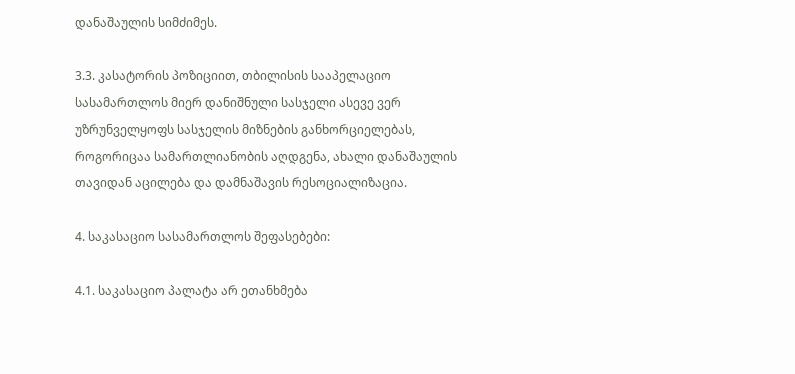დანაშაულის სიმძიმეს.

3.3. კასატორის პოზიციით, თბილისის სააპელაციო სასამართლოს მიერ დანიშნული სასჯელი ასევე ვერ უზრუნველყოფს სასჯელის მიზნების განხორციელებას, როგორიცაა სამართლიანობის აღდგენა, ახალი დანაშაულის თავიდან აცილება და დამნაშავის რესოციალიზაცია.

4. საკასაციო სასამართლოს შეფასებები:

4.1. საკასაციო პალატა არ ეთანხმება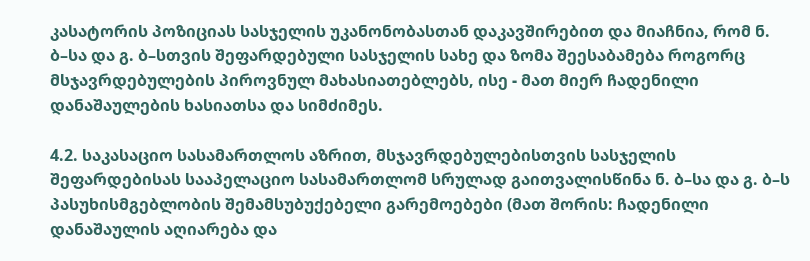კასატორის პოზიციას სასჯელის უკანონობასთან დაკავშირებით და მიაჩნია, რომ ნ. ბ–სა და გ. ბ–სთვის შეფარდებული სასჯელის სახე და ზომა შეესაბამება როგორც მსჯავრდებულების პიროვნულ მახასიათებლებს, ისე - მათ მიერ ჩადენილი დანაშაულების ხასიათსა და სიმძიმეს.

4.2. საკასაციო სასამართლოს აზრით, მსჯავრდებულებისთვის სასჯელის შეფარდებისას სააპელაციო სასამართლომ სრულად გაითვალისწინა ნ. ბ–სა და გ. ბ–ს პასუხისმგებლობის შემამსუბუქებელი გარემოებები (მათ შორის: ჩადენილი დანაშაულის აღიარება და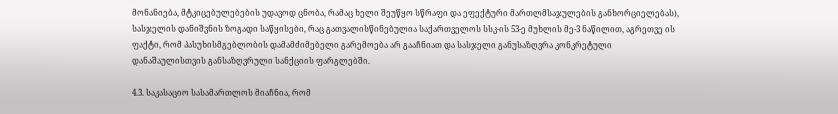მონანიება, მტკიცებულებების უდავოდ ცნობა, რამაც ხელი შეუწყო სწრაფი და ეფექტური მართლმსაჯულების განხორციელებას), სასჯელის დანიშვნის ზოგადი საწყისები, რაც გათვალისწინებულია საქართველოს სსკ-ის 53-ე მუხლის მე-3 ნაწილით, აგრეთვე ის ფაქტი, რომ პასუხისმგებლობის დამამძიმებელი გარემოება არ გააჩნიათ და სასჯელი განუსაზღვრა კონკრეტული დანაშაულისთვის განსაზღვრული სანქციის ფარგლებში.

4.3. საკასაციო სასამართლოს მიაჩნია, რომ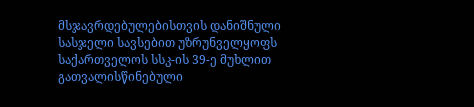მსჯავრდებულებისთვის დანიშნული სასჯელი სავსებით უზრუნველყოფს საქართველოს სსკ-ის 39-ე მუხლით გათვალისწინებული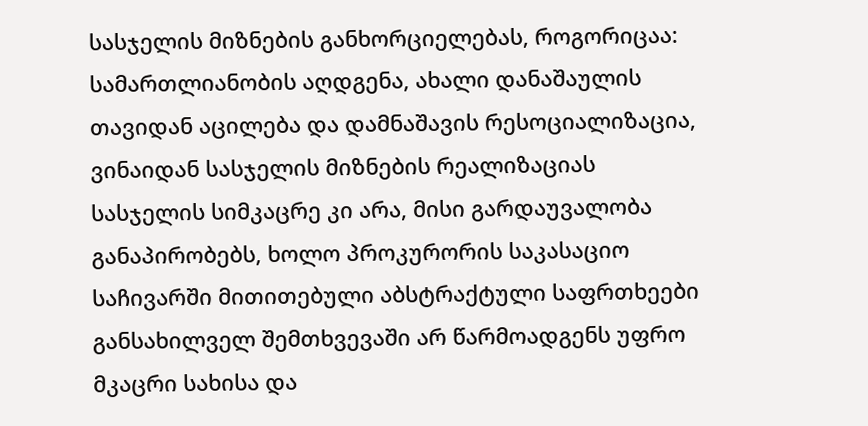სასჯელის მიზნების განხორციელებას, როგორიცაა: სამართლიანობის აღდგენა, ახალი დანაშაულის თავიდან აცილება და დამნაშავის რესოციალიზაცია, ვინაიდან სასჯელის მიზნების რეალიზაციას სასჯელის სიმკაცრე კი არა, მისი გარდაუვალობა განაპირობებს, ხოლო პროკურორის საკასაციო საჩივარში მითითებული აბსტრაქტული საფრთხეები განსახილველ შემთხვევაში არ წარმოადგენს უფრო მკაცრი სახისა და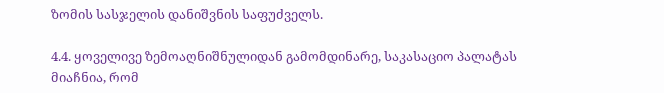ზომის სასჯელის დანიშვნის საფუძველს.

4.4. ყოველივე ზემოაღნიშნულიდან გამომდინარე, საკასაციო პალატას მიაჩნია, რომ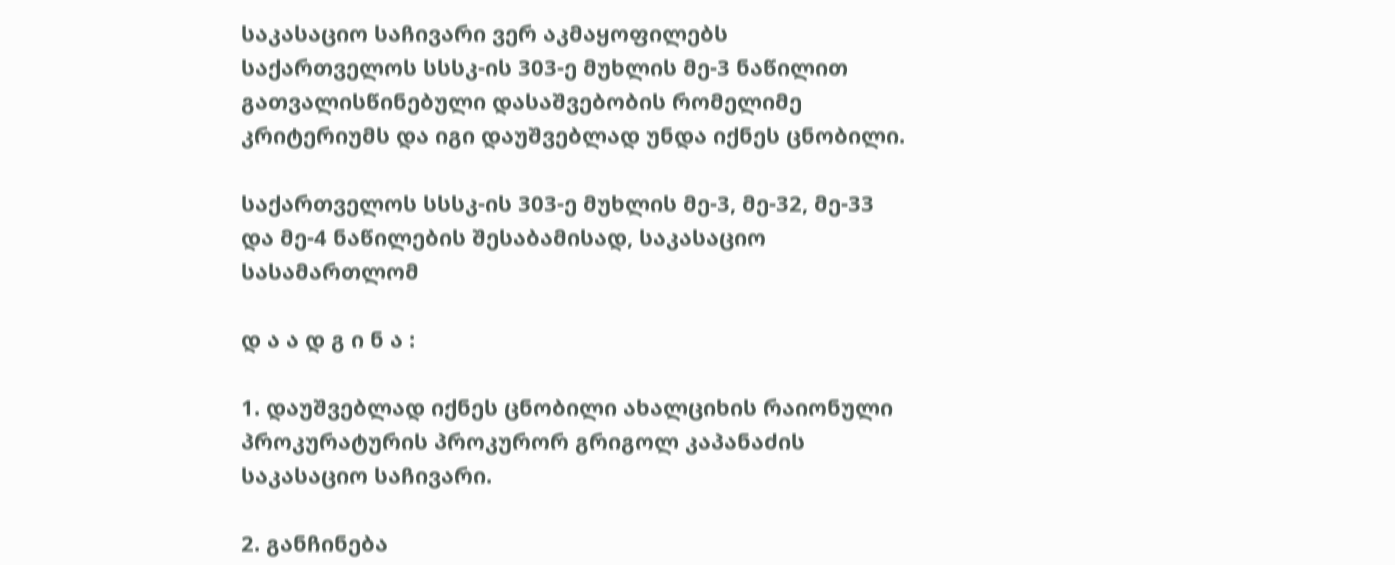საკასაციო საჩივარი ვერ აკმაყოფილებს საქართველოს სსსკ-ის 303-ე მუხლის მე-3 ნაწილით გათვალისწინებული დასაშვებობის რომელიმე კრიტერიუმს და იგი დაუშვებლად უნდა იქნეს ცნობილი.

საქართველოს სსსკ-ის 303-ე მუხლის მე-3, მე-32, მე-33 და მე-4 ნაწილების შესაბამისად, საკასაციო სასამართლომ

დ ა ა დ გ ი ნ ა :

1. დაუშვებლად იქნეს ცნობილი ახალციხის რაიონული პროკურატურის პროკურორ გრიგოლ კაპანაძის საკასაციო საჩივარი.

2. განჩინება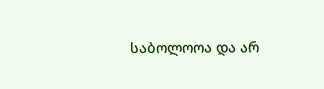საბოლოოა და არ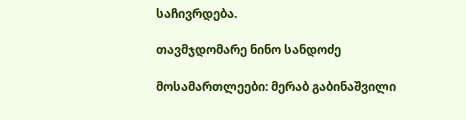საჩივრდება.

თავმჯდომარე ნინო სანდოძე

მოსამართლეები: მერაბ გაბინაშვილი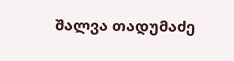შალვა თადუმაძე